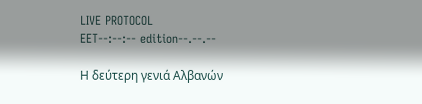LIVE PROTOCOL
EET--:--:-- edition--.--.--

Η δεύτερη γενιά Αλβανών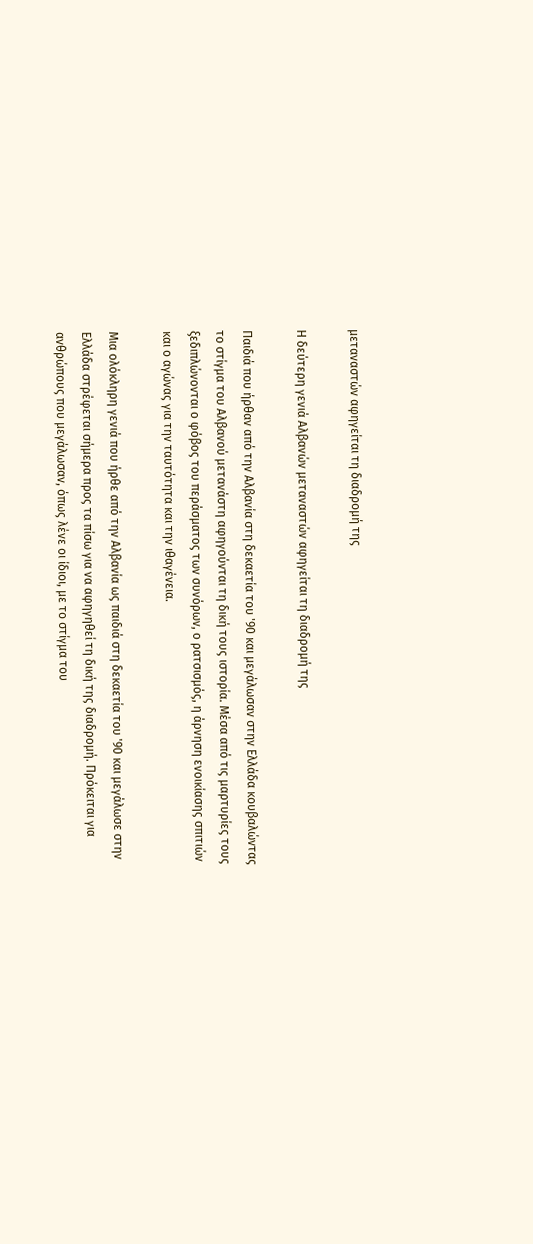μεταναστών αφηγείται τη διαδρομή της

Η δεύτερη γενιά Αλβανών μεταναστών αφηγείται τη διαδρομή της

Παιδιά που ήρθαν από την Αλβανία στη δεκαετία του '90 και μεγάλωσαν στην Ελλάδα κουβαλώντας το στίγμα του Αλβανού μετανάστη αφηγούνται τη δική τους ιστορία. Μέσα από τις μαρτυρίες τους ξεδιπλώνονται ο φόβος του περάσματος των συνόρων, ο ρατσισμός, η άρνηση ενοικίασης σπιτιών και ο αγώνας για την ταυτότητα και την ιθαγένεια.

Μια ολόκληρη γενιά που ήρθε από την Αλβανία ως παιδιά στη δεκαετία του '90 και μεγάλωσε στην Ελλάδα στρέφεται σήμερα προς τα πίσω για να αφηγηθεί τη δική της διαδρομή. Πρόκειται για ανθρώπους που μεγάλωσαν, όπως λένε οι ίδιοι, με το στίγμα του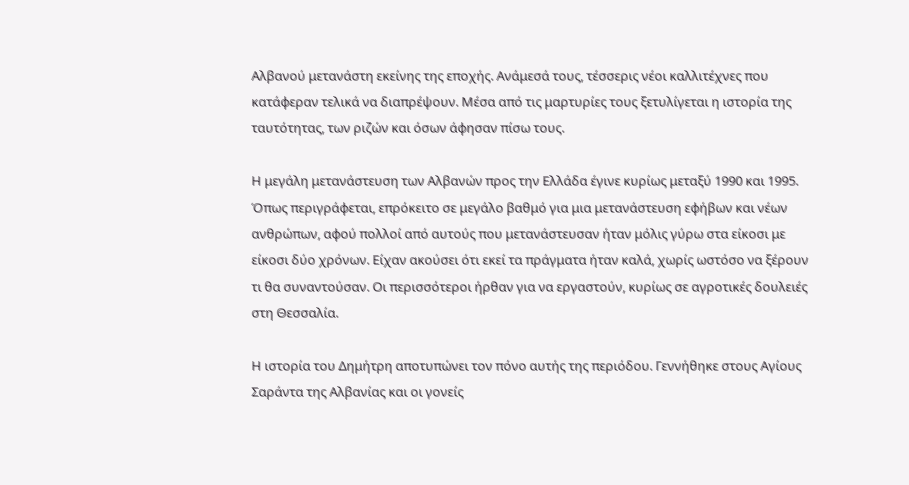Αλβανού μετανάστη εκείνης της εποχής. Ανάμεσά τους, τέσσερις νέοι καλλιτέχνες που κατάφεραν τελικά να διαπρέψουν. Μέσα από τις μαρτυρίες τους ξετυλίγεται η ιστορία της ταυτότητας, των ριζών και όσων άφησαν πίσω τους.

Η μεγάλη μετανάστευση των Αλβανών προς την Ελλάδα έγινε κυρίως μεταξύ 1990 και 1995. Όπως περιγράφεται, επρόκειτο σε μεγάλο βαθμό για μια μετανάστευση εφήβων και νέων ανθρώπων, αφού πολλοί από αυτούς που μετανάστευσαν ήταν μόλις γύρω στα είκοσι με είκοσι δύο χρόνων. Είχαν ακούσει ότι εκεί τα πράγματα ήταν καλά, χωρίς ωστόσο να ξέρουν τι θα συναντούσαν. Οι περισσότεροι ήρθαν για να εργαστούν, κυρίως σε αγροτικές δουλειές στη Θεσσαλία.

Η ιστορία του Δημήτρη αποτυπώνει τον πόνο αυτής της περιόδου. Γεννήθηκε στους Αγίους Σαράντα της Αλβανίας και οι γονείς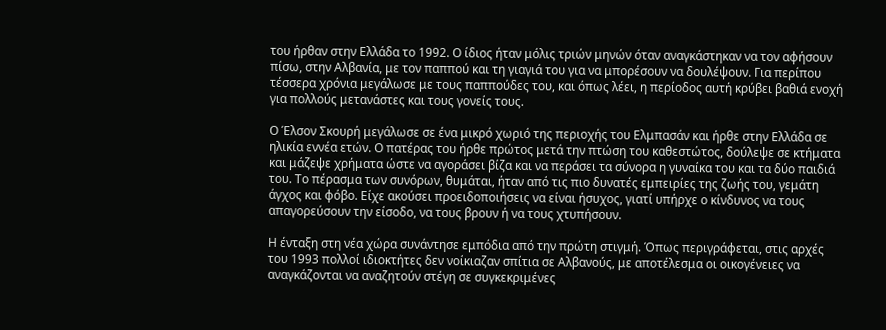του ήρθαν στην Ελλάδα το 1992. Ο ίδιος ήταν μόλις τριών μηνών όταν αναγκάστηκαν να τον αφήσουν πίσω, στην Αλβανία, με τον παππού και τη γιαγιά του για να μπορέσουν να δουλέψουν. Για περίπου τέσσερα χρόνια μεγάλωσε με τους παππούδες του, και όπως λέει, η περίοδος αυτή κρύβει βαθιά ενοχή για πολλούς μετανάστες και τους γονείς τους.

Ο Έλσον Σκουρή μεγάλωσε σε ένα μικρό χωριό της περιοχής του Ελμπασάν και ήρθε στην Ελλάδα σε ηλικία εννέα ετών. Ο πατέρας του ήρθε πρώτος μετά την πτώση του καθεστώτος, δούλεψε σε κτήματα και μάζεψε χρήματα ώστε να αγοράσει βίζα και να περάσει τα σύνορα η γυναίκα του και τα δύο παιδιά του. Το πέρασμα των συνόρων, θυμάται, ήταν από τις πιο δυνατές εμπειρίες της ζωής του, γεμάτη άγχος και φόβο. Είχε ακούσει προειδοποιήσεις να είναι ήσυχος, γιατί υπήρχε ο κίνδυνος να τους απαγορεύσουν την είσοδο, να τους βρουν ή να τους χτυπήσουν.

Η ένταξη στη νέα χώρα συνάντησε εμπόδια από την πρώτη στιγμή. Όπως περιγράφεται, στις αρχές του 1993 πολλοί ιδιοκτήτες δεν νοίκιαζαν σπίτια σε Αλβανούς, με αποτέλεσμα οι οικογένειες να αναγκάζονται να αναζητούν στέγη σε συγκεκριμένες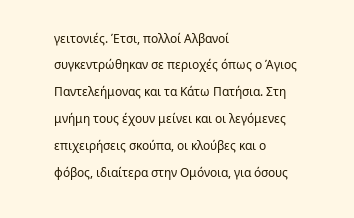γειτονιές. Έτσι, πολλοί Αλβανοί συγκεντρώθηκαν σε περιοχές όπως ο Άγιος Παντελεήμονας και τα Κάτω Πατήσια. Στη μνήμη τους έχουν μείνει και οι λεγόμενες επιχειρήσεις σκούπα, οι κλούβες και ο φόβος, ιδιαίτερα στην Ομόνοια, για όσους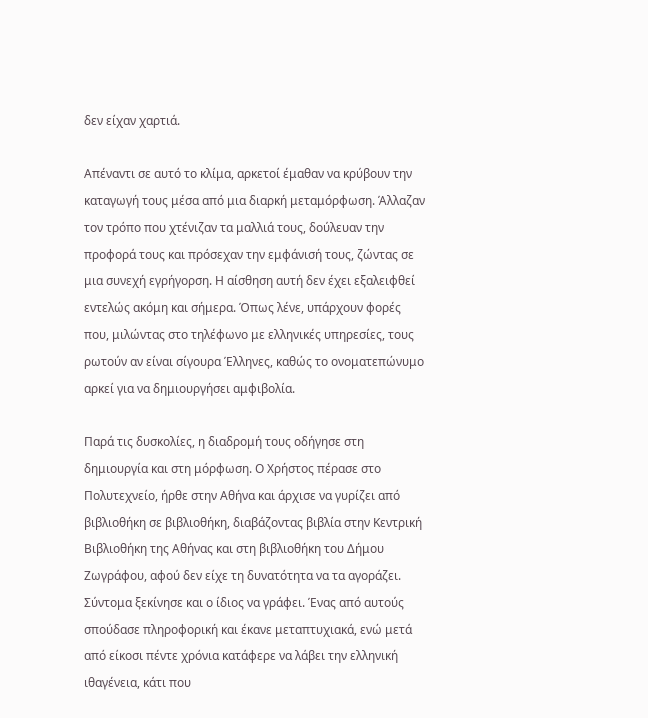δεν είχαν χαρτιά.

Απέναντι σε αυτό το κλίμα, αρκετοί έμαθαν να κρύβουν την καταγωγή τους μέσα από μια διαρκή μεταμόρφωση. Άλλαζαν τον τρόπο που χτένιζαν τα μαλλιά τους, δούλευαν την προφορά τους και πρόσεχαν την εμφάνισή τους, ζώντας σε μια συνεχή εγρήγορση. Η αίσθηση αυτή δεν έχει εξαλειφθεί εντελώς ακόμη και σήμερα. Όπως λένε, υπάρχουν φορές που, μιλώντας στο τηλέφωνο με ελληνικές υπηρεσίες, τους ρωτούν αν είναι σίγουρα Έλληνες, καθώς το ονοματεπώνυμο αρκεί για να δημιουργήσει αμφιβολία.

Παρά τις δυσκολίες, η διαδρομή τους οδήγησε στη δημιουργία και στη μόρφωση. Ο Χρήστος πέρασε στο Πολυτεχνείο, ήρθε στην Αθήνα και άρχισε να γυρίζει από βιβλιοθήκη σε βιβλιοθήκη, διαβάζοντας βιβλία στην Κεντρική Βιβλιοθήκη της Αθήνας και στη βιβλιοθήκη του Δήμου Ζωγράφου, αφού δεν είχε τη δυνατότητα να τα αγοράζει. Σύντομα ξεκίνησε και ο ίδιος να γράφει. Ένας από αυτούς σπούδασε πληροφορική και έκανε μεταπτυχιακά, ενώ μετά από είκοσι πέντε χρόνια κατάφερε να λάβει την ελληνική ιθαγένεια, κάτι που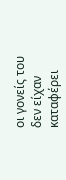οι γονείς του δεν είχαν καταφέρει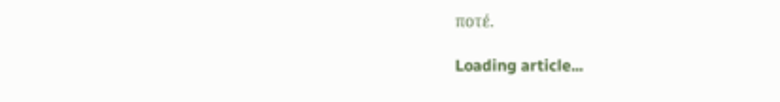ποτέ.

Loading article...